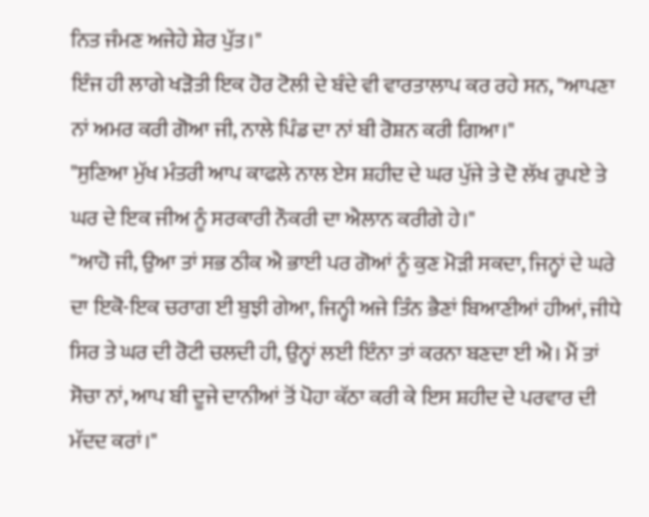ਨਿਤ ਜੰਮਣ ਅਜੇਹੇ ਸ਼ੇਰ ਪੁੱਤ।"
ਇੰਜ ਹੀ ਲਾਗੇ ਖੜੋਤੀ ਇਕ ਹੋਰ ਟੋਲੀ ਦੇ ਬੰਦੇ ਵੀ ਵਾਰਤਾਲਾਪ ਕਰ ਰਹੇ ਸਨ, "ਆਪਣਾ ਨਾਂ ਅਮਰ ਕਰੀ ਗੋਆ ਜੀ, ਨਾਲੇ ਪਿੰਡ ਦਾ ਨਾਂ ਬੀ ਰੋਸ਼ਨ ਕਰੀ ਗਿਆ।"
"ਸੁਣਿਆ ਮੁੱਖ ਮੰਤਰੀ ਆਪ ਕਾਫਲੇ ਨਾਲ ਏਸ ਸ਼ਹੀਦ ਦੇ ਘਰ ਪੁੱਜੇ ਤੇ ਦੋ ਲੱਖ ਰੁਪਏ ਤੇ ਘਰ ਦੇ ਇਕ ਜੀਅ ਨੂੰ ਸਰਕਾਰੀ ਨੌਕਰੀ ਦਾ ਐਲਾਨ ਕਰੀਗੇ ਹੇ।"
"ਆਹੋ ਜੀ, ਉਆ ਤਾਂ ਸਭ ਠੀਕ ਐ ਭਾਈ ਪਰ ਗੋਆਂ ਨੂੰ ਕੁਣ ਮੋੜੀ ਸਕਦਾ, ਜਿਨ੍ਹਾਂ ਦੇ ਘਰੇ ਦਾ ਇਕੋ-ਇਕ ਚਰਾਗ ਈ ਬੁਝੀ ਗੇਆ, ਜਿਨ੍ਹੀ ਅਜੇ ਤਿੰਨ ਭੈਣਾਂ ਬਿਆਣੀਆਂ ਹੀਆਂ, ਜੀਧੇ ਸਿਰ ਤੇ ਘਰ ਦੀ ਰੋਟੀ ਚਲਦੀ ਹੀ, ਉਨ੍ਹਾਂ ਲਈ ਇੰਨਾ ਤਾਂ ਕਰਨਾ ਬਣਦਾ ਈ ਐ। ਮੈਂ ਤਾਂ ਸੋਚਾ ਨਾਂ, ਆਪ ਬੀ ਦੂਜੇ ਦਾਨੀਆਂ ਤੋਂ ਪੋਹਾ ਕੱਠਾ ਕਰੀ ਕੇ ਇਸ ਸ਼ਹੀਦ ਦੇ ਪਰਵਾਰ ਦੀ ਮੱਦਦ ਕਰਾਂ।"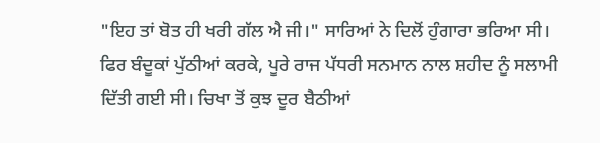"ਇਹ ਤਾਂ ਬੋਤ ਹੀ ਖਰੀ ਗੱਲ ਐ ਜੀ।" ਸਾਰਿਆਂ ਨੇ ਦਿਲੋਂ ਹੁੰਗਾਰਾ ਭਰਿਆ ਸੀ।
ਫਿਰ ਬੰਦੂਕਾਂ ਪੁੱਠੀਆਂ ਕਰਕੇ, ਪੂਰੇ ਰਾਜ ਪੱਧਰੀ ਸਨਮਾਨ ਨਾਲ ਸ਼ਹੀਦ ਨੂੰ ਸਲਾਮੀ ਦਿੱਤੀ ਗਈ ਸੀ। ਚਿਖਾ ਤੋਂ ਕੁਝ ਦੂਰ ਬੈਠੀਆਂ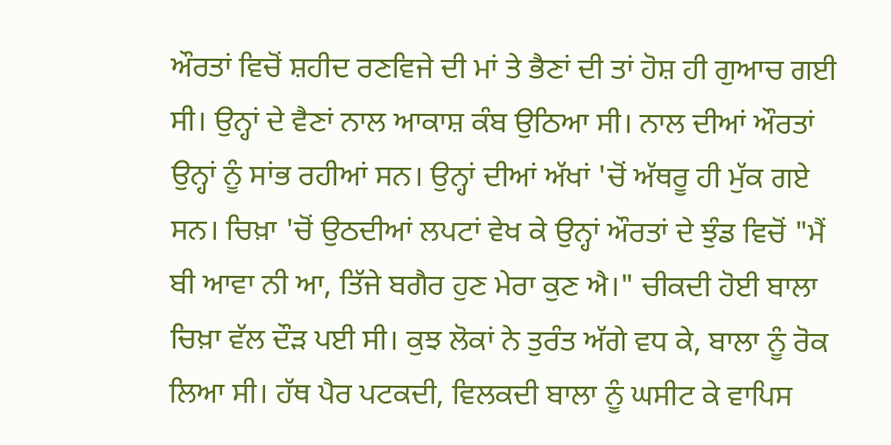ਔਰਤਾਂ ਵਿਚੋਂ ਸ਼ਹੀਦ ਰਣਵਿਜੇ ਦੀ ਮਾਂ ਤੇ ਭੈਣਾਂ ਦੀ ਤਾਂ ਹੋਸ਼ ਹੀ ਗੁਆਚ ਗਈ ਸੀ। ਉਨ੍ਹਾਂ ਦੇ ਵੈਣਾਂ ਨਾਲ ਆਕਾਸ਼ ਕੰਬ ਉਠਿਆ ਸੀ। ਨਾਲ ਦੀਆਂ ਔਰਤਾਂ ਉਨ੍ਹਾਂ ਨੂੰ ਸਾਂਭ ਰਹੀਆਂ ਸਨ। ਉਨ੍ਹਾਂ ਦੀਆਂ ਅੱਖਾਂ 'ਚੋਂ ਅੱਥਰੂ ਹੀ ਮੁੱਕ ਗਏ ਸਨ। ਚਿਖ਼ਾ 'ਚੋਂ ਉਠਦੀਆਂ ਲਪਟਾਂ ਵੇਖ ਕੇ ਉਨ੍ਹਾਂ ਔਰਤਾਂ ਦੇ ਝੁੰਡ ਵਿਚੋਂ "ਮੈਂ ਬੀ ਆਵਾ ਨੀ ਆ, ਤਿੱਜੇ ਬਗੈਰ ਹੁਣ ਮੇਰਾ ਕੁਣ ਐ।" ਚੀਕਦੀ ਹੋਈ ਬਾਲਾ ਚਿਖ਼ਾ ਵੱਲ ਦੌੜ ਪਈ ਸੀ। ਕੁਝ ਲੋਕਾਂ ਨੇ ਤੁਰੰਤ ਅੱਗੇ ਵਧ ਕੇ, ਬਾਲਾ ਨੂੰ ਰੋਕ ਲਿਆ ਸੀ। ਹੱਥ ਪੈਰ ਪਟਕਦੀ, ਵਿਲਕਦੀ ਬਾਲਾ ਨੂੰ ਘਸੀਟ ਕੇ ਵਾਪਿਸ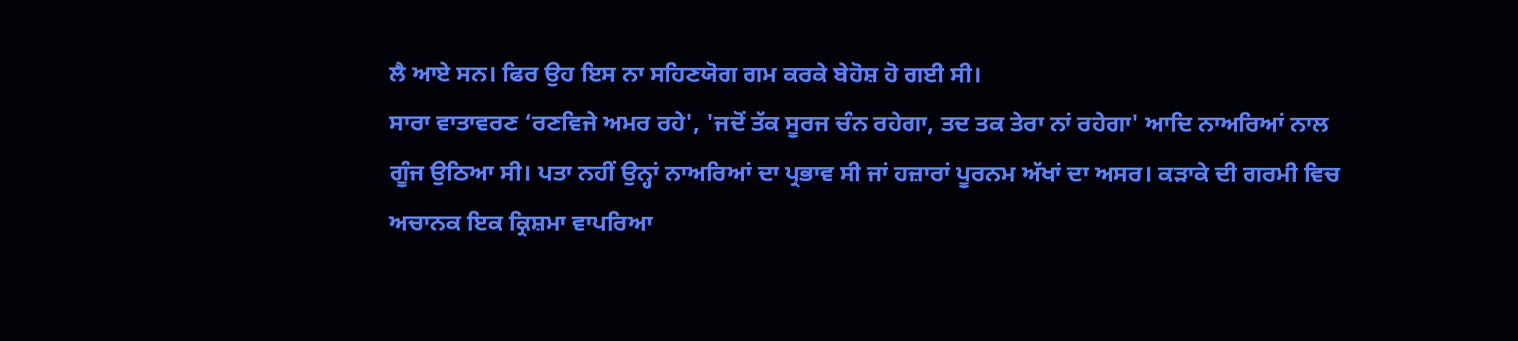ਲੈ ਆਏ ਸਨ। ਫਿਰ ਉਹ ਇਸ ਨਾ ਸਹਿਣਯੋਗ ਗਮ ਕਰਕੇ ਬੇਹੋਸ਼ ਹੋ ਗਈ ਸੀ।
ਸਾਰਾ ਵਾਤਾਵਰਣ ‘ਰਣਵਿਜੇ ਅਮਰ ਰਹੇ', 'ਜਦੋਂ ਤੱਕ ਸੂਰਜ ਚੰਨ ਰਹੇਗਾ, ਤਦ ਤਕ ਤੇਰਾ ਨਾਂ ਰਹੇਗਾ' ਆਦਿ ਨਾਅਰਿਆਂ ਨਾਲ ਗੂੰਜ ਉਠਿਆ ਸੀ। ਪਤਾ ਨਹੀਂ ਉਨ੍ਹਾਂ ਨਾਅਰਿਆਂ ਦਾ ਪ੍ਰਭਾਵ ਸੀ ਜਾਂ ਹਜ਼ਾਰਾਂ ਪੂਰਨਮ ਅੱਖਾਂ ਦਾ ਅਸਰ। ਕੜਾਕੇ ਦੀ ਗਰਮੀ ਵਿਚ ਅਚਾਨਕ ਇਕ ਕ੍ਰਿਸ਼ਮਾ ਵਾਪਰਿਆ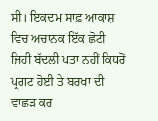ਸੀ। ਇਕਦਮ ਸਾਫ਼ ਆਕਾਸ਼ ਵਿਚ ਅਚਾਨਕ ਇੱਕ ਛੋਟੀ ਜਿਹੀ ਬੱਦਲੀ ਪਤਾ ਨਹੀਂ ਕਿਧਰੋਂ ਪ੍ਰਗਟ ਹੋਈ ਤੇ ਬਰਖਾ ਦੀ ਵਾਛੜ ਕਰ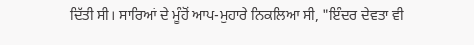ਦਿੱਤੀ ਸੀ। ਸਾਰਿਆਂ ਦੇ ਮੂੰਹੋਂ ਆਪ-ਮੁਹਾਰੇ ਨਿਕਲਿਆ ਸੀ, "ਇੰਦਰ ਦੇਵਤਾ ਵੀ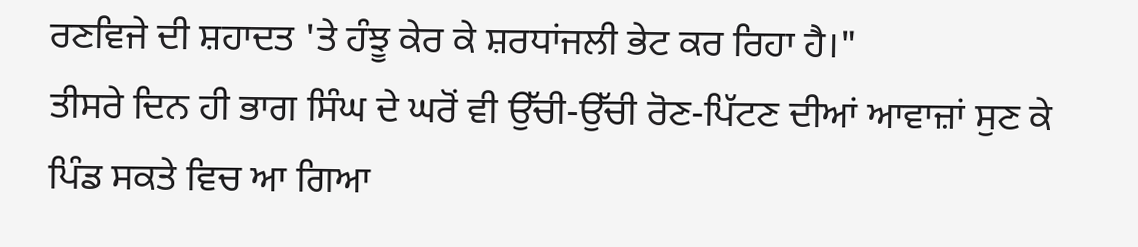ਰਣਵਿਜੇ ਦੀ ਸ਼ਹਾਦਤ 'ਤੇ ਹੰਝੂ ਕੇਰ ਕੇ ਸ਼ਰਧਾਂਜਲੀ ਭੇਟ ਕਰ ਰਿਹਾ ਹੈ।"
ਤੀਸਰੇ ਦਿਨ ਹੀ ਭਾਗ ਸਿੰਘ ਦੇ ਘਰੋਂ ਵੀ ਉੱਚੀ-ਉੱਚੀ ਰੋਣ-ਪਿੱਟਣ ਦੀਆਂ ਆਵਾਜ਼ਾਂ ਸੁਣ ਕੇ ਪਿੰਡ ਸਕਤੇ ਵਿਚ ਆ ਗਿਆ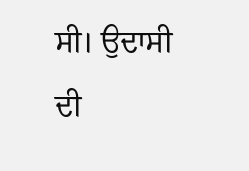ਸੀ। ਉਦਾਸੀ ਦੀ